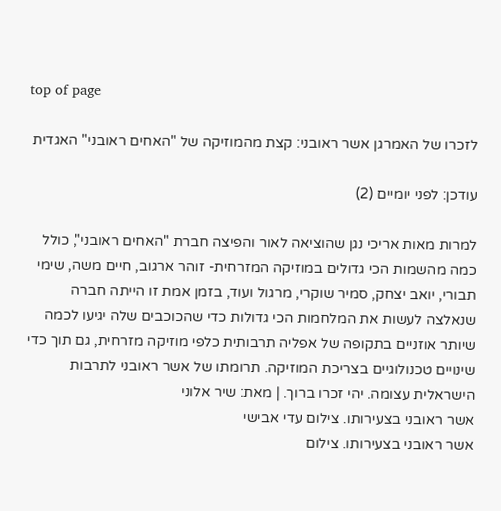top of page

לזכרו של האמרגן אשר ראובני: קצת מהמוזיקה של "האחים ראובני" האגדית

עודכן: לפני יומיים (2)

למרות מאות אריכי נגן שהוציאה לאור והפיצה חברת "האחים ראובני", כולל כמה מהשמות הכי גדולים במוזיקה המזרחית- זוהר ארגוב, חיים משה, שימי תבורי, יואב יצחק, סמיר שוקרי, מרגול ועוד, בזמן אמת זו הייתה חברה שנאלצה לעשות את המלחמות הכי גדולות כדי שהכוכבים שלה יגיעו לכמה שיותר אוזניים בתקופה של אפליה תרבותית כלפי מוזיקה מזרחית, גם תוך כדי שינויים טכנולוגיים בצריכת המוזיקה. תרומתו של אשר ראובני לתרבות הישראלית עצומה. יהי זכרו ברוך. | מאת: שיר אלוני
אשר ראובני בצעירותו. צילום עדי אבישי
אשר ראובני בצעירותו. צילום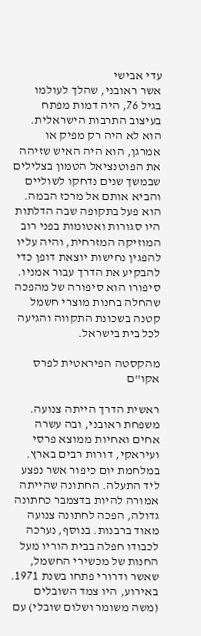עדי אבישי
אשר ראובני, שהלך לעולמו בגיל 76, היה דמות מפתח בעיצוב התרבות הישראלית. הוא לא היה רק מפיק או אמרגן, הוא היה האיש שזיהה את הפוטנציאל הטמון בצלילים שבמשך שנים נדחקו לשוליים והביא אותם אל מרכז הבמה. הוא פעל בתקופה שבה הדלתות היו סגורות ואטומות בפני רוב המוזיקה המזרחית, והיה עליו להפגין נחישות יוצאת דופן כדי להבקיע את הדרך עבור אמניו. סיפורו הוא סיפורה של מהפכה שהחלה בחנות מוצרי חשמל קטנה בשכונת התקווה והגיעה לכל בית בישראל.

מהקסטה הפיראטית לפרס אקו"ם

ראשית הדרך הייתה צנועה. משפחת ראובני, ובה עשרה אחים ואחיות ממוצא פרסי ועיראקי, דורות רבים בארץ. במלחמת יום כיפור אשר נפצע ליד התעלה. החתונה שהייתה אמורה להיות בדצמבר כחתונה גדולה, הפכה לחתונה צנועה מאוד ברבנות. בנוסף, נערכה לכבודו חפלה בבית הוריו מעל החנות של מכשירי החשמל, שאשר ודרורי פתחו בשנת 1971. באירוע, היו צמד השובלים (משה משומר ושלום שובלי) עם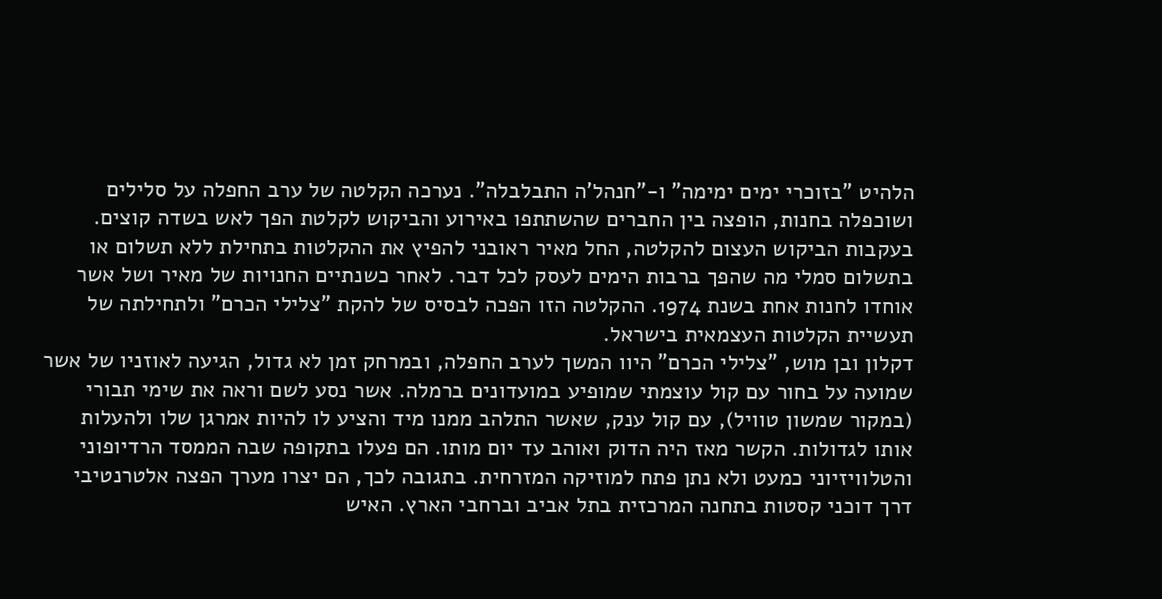הלהיט "בזוכרי ימים ימימה" ו-"חנהל'ה התבלבלה". נערכה הקלטה של ערב החפלה על סלילים ושוכפלה בחנות, הופצה בין החברים שהשתתפו באירוע והביקוש לקלטת הפך לאש בשדה קוצים. בעקבות הביקוש העצום להקלטה, החל מאיר ראובני להפיץ את ההקלטות בתחילת ללא תשלום או בתשלום סמלי מה שהפך ברבות הימים לעסק לכל דבר. לאחר כשנתיים החנויות של מאיר ושל אשר אוחדו לחנות אחת בשנת 1974. ההקלטה הזו הפכה לבסיס של להקת "צלילי הכרם" ולתחילתה של תעשיית הקלטות העצמאית בישראל.
דקלון ובן מוש, "צלילי הכרם" היוו המשך לערב החפלה, ובמרחק זמן לא גדול, הגיעה לאוזניו של אשר שמועה על בחור עם קול עוצמתי שמופיע במועדונים ברמלה. אשר נסע לשם וראה את שימי תבורי (במקור שמשון טוויל), עם קול ענק, שאשר התלהב ממנו מיד והציע לו להיות אמרגן שלו ולהעלות אותו לגדולות. הקשר מאז היה הדוק ואוהב עד יום מותו. הם פעלו בתקופה שבה הממסד הרדיופוני והטלוויזיוני כמעט ולא נתן פתח למוזיקה המזרחית. בתגובה לכך, הם יצרו מערך הפצה אלטרנטיבי דרך דוכני קסטות בתחנה המרכזית בתל אביב וברחבי הארץ. האיש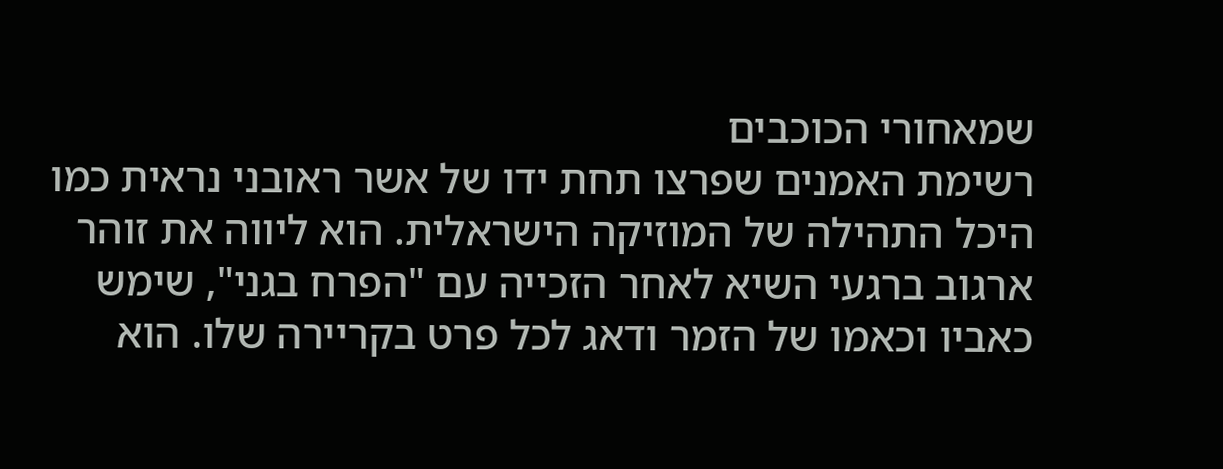שמאחורי הכוכבים
רשימת האמנים שפרצו תחת ידו של אשר ראובני נראית כמו היכל התהילה של המוזיקה הישראלית. הוא ליווה את זוהר ארגוב ברגעי השיא לאחר הזכייה עם "הפרח בגני", שימש כאביו וכאמו של הזמר ודאג לכל פרט בקריירה שלו. הוא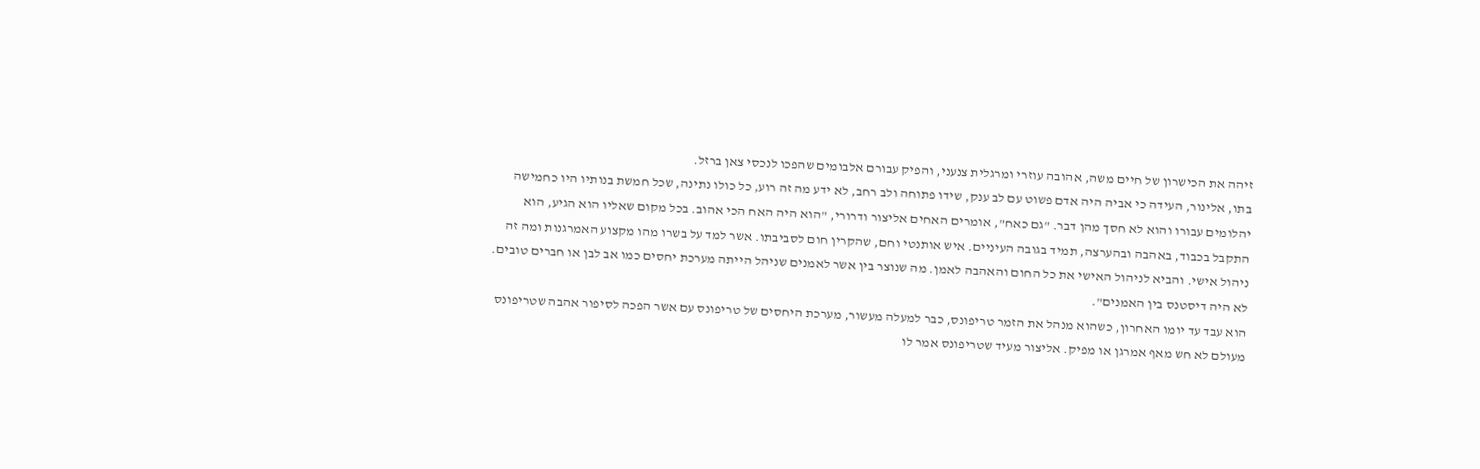זיהה את הכישרון של חיים משה, אהובה עוזרי ומרגלית צנעני, והפיק עבורם אלבומים שהפכו לנכסי צאן ברזל.
בתו, אלינור, העידה כי אביה היה אדם פשוט עם לב ענק, שידו פתוחה ולב רחב, לא ידע מה זה רוע, כל כולו נתינה, שכל חמשת בנותיו היו כחמישה יהלומים עבורו והוא לא חסך מהן דבר. "גם כאח", אומרים האחים אליצור ודרורי, "הוא היה האח הכי אהוב. בכל מקום שאליו הוא הגיע, הוא התקבל בכבוד, באהבה ובהערצה, תמיד בגובה העיניים. איש אותנטי וחם, שהקרין חום לסביבתו. אשר למד על בשרו מהו מקצוע האמרגנות ומה זה ניהול אישי. והביא לניהול האישי את כל החום והאהבה לאמן. מה שנוצר בין אשר לאמנים שניהל הייתה מערכת יחסים כמו אב לבן או חברים טובים. לא היה דיסטנס בין האמנים".
הוא עבד עד יומו האחרון, כשהוא מנהל את הזמר טריפונס, כבר למעלה מעשור, מערכת היחסים של טריפונס עם אשר הפכה לסיפור אהבה שטריפונס מעולם לא חש מאף אמרגן או מפיק. אליצור מעיד שטריפונס אמר לו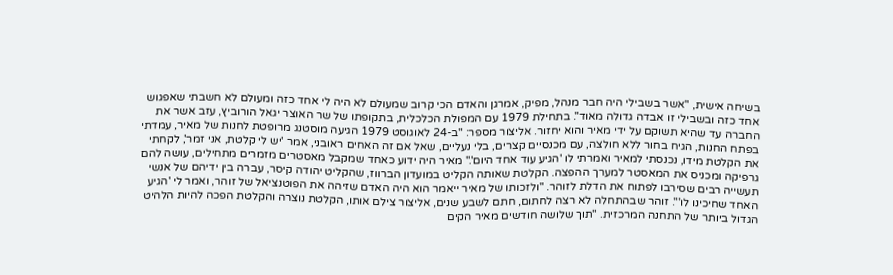בשיחה אישית, "אשר בשבילי היה חבר מנהל, מפיק, אמרגן והאדם הכי קרוב שמעולם לא היה לי אחד כזה ומעולם לא חשבתי שאפגוש אחד כזה ובשבילי זו אבדה גדולה מאוד". בתחילת 1979 עם המפולת הכלכלית, בתקופתו של שר האוצר יגאל הורוביץ, עזב אשר את החברה עד שהיא תשוקם על ידי מאיר והוא יחזור. אליצור מספר: "ב-24 לאוגוסט 1979 הגיעה מוסטנג מרופטת לחנות של מאיר, עמדתי בפתח החנות, הגיח בחור ללא חולצה, עם מכנסיים קצרים, בלי נעליים, שאל אם זה האחים ראובני, אמר 'יש לי קלטת, אני זמר', לקחתי את הקלטת מידו, נכנסתי למאיר ואמרתי לו 'הגיע עוד אחד היום'." מאיר היה ידוע כאחד שמקבל מאסטרים מזמרים מתחילים, עושה להם גרפיקה ומכניס את המאסטר למערך ההפצה. הקלטת שאותה הקליט במועדון הברווז, שהקליט יהודה קיסר, עברה בין ידיהם של אנשי תעשייה רבים שסירבו לפתוח את הדלת לזוהר. "ולזכותו של מאיר ייאמר הוא היה האדם שזיהה את הפוטנציאל של זוהר, ואמר לי 'הגיע האחד שחיכינו לו'". זוהר שבהתחלה לא רצה לחתום, חתם לשבע שנים, אליצור צילם אותו, הקלטת נוצרה והקלטת הפכה להיות הלהיט הגדול ביותר של התחנה המרכזית. "תוך שלושה חודשים מאיר הקים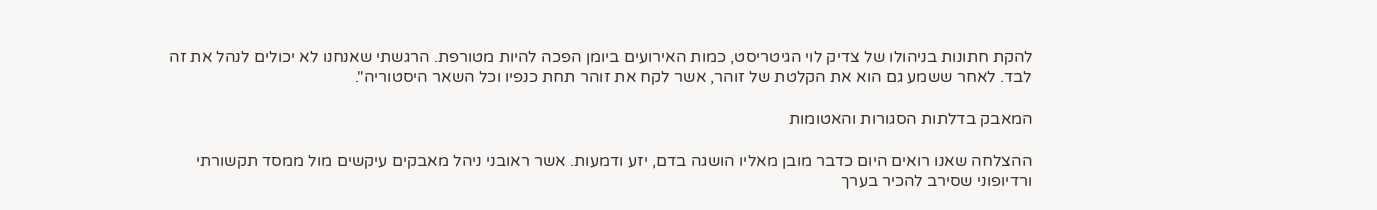להקת חתונות בניהולו של צדיק לוי הגיטריסט, כמות האירועים ביומן הפכה להיות מטורפת. הרגשתי שאנחנו לא יכולים לנהל את זה לבד. לאחר ששמע גם הוא את הקלטת של זוהר, אשר לקח את זוהר תחת כנפיו וכל השאר היסטוריה".

המאבק בדלתות הסגורות והאטומות

ההצלחה שאנו רואים היום כדבר מובן מאליו הושגה בדם, יזע ודמעות. אשר ראובני ניהל מאבקים עיקשים מול ממסד תקשורתי ורדיופוני שסירב להכיר בערך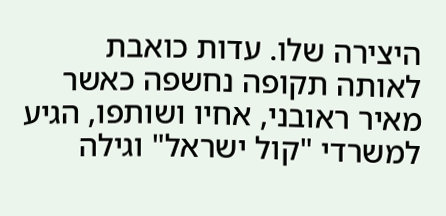היצירה שלו. עדות כואבת לאותה תקופה נחשפה כאשר מאיר ראובני, אחיו ושותפו, הגיע למשרדי "קול ישראל" וגילה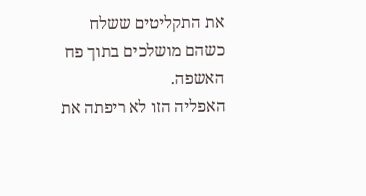את התקליטים ששלח כשהם מושלכים בתוך פח האשפה.
האפליה הזו לא ריפתה את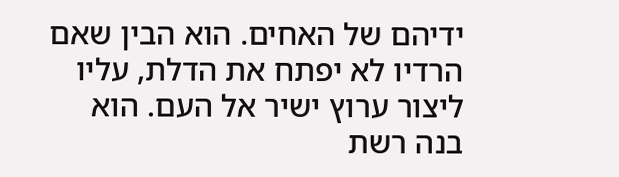ידיהם של האחים. הוא הבין שאם הרדיו לא יפתח את הדלת, עליו ליצור ערוץ ישיר אל העם. הוא בנה רשת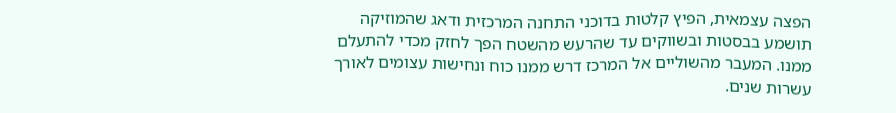הפצה עצמאית, הפיץ קלטות בדוכני התחנה המרכזית ודאג שהמוזיקה תושמע בבסטות ובשווקים עד שהרעש מהשטח הפך לחזק מכדי להתעלם ממנו. המעבר מהשוליים אל המרכז דרש ממנו כוח ונחישות עצומים לאורך עשרות שנים.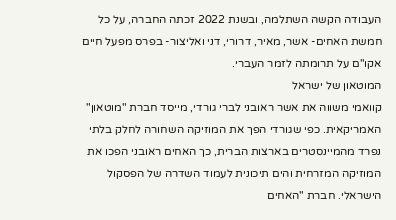העבודה הקשה השתלמה, ובשנת 2022 זכתה החברה, על כל חמשת האחים- אשר, מאיר, דרורי, דני ואליצור- בפרס מפעל חיים אקו"ם על תרומתה לזמר העברי.
המוטאון של ישראל
קוואמי משווה את אשר ראובני לברי גורדי, מייסד חברת "מוטאון" האמריקאית. כפי שגורדי הפך את המוזיקה השחורה לחלק בלתי נפרד מהמיינסטרים בארצות הברית, כך האחים ראובני הפכו את המוזיקה המזרחית והים תיכונית לעמוד השדרה של הפסקול הישראלי. חברת "האחים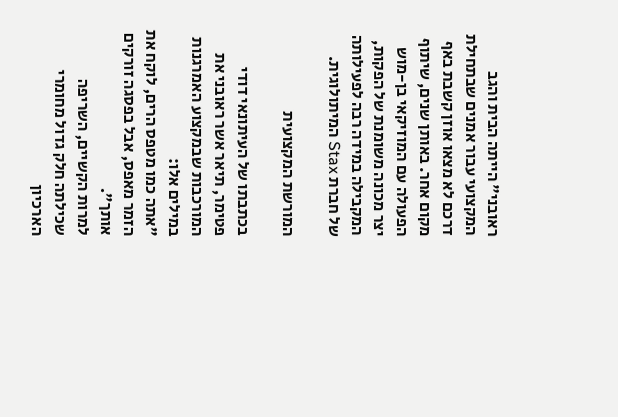ראובני" הייתה הבית והגב המקצועי עבור אמנים שבתחילת דרכם לא מצאו אוזן קשבת באף מקום אחר. באותן שנים, שיתוף הפעולה עם המוזיקאי בן-מוש יצר מכונה משומנת של הפקות, המקבילה במידה רבה לפעילותה של חברת Stax המיתולוגית.

המורשת המקצועית

בכתבתו של העיתונאי דודי פטימר, תיאר אשר ראובני את המורכבות שבמקצוע האמרגנות במילים אלו:
"אתה כמו מטפס הרים, לוקח את הזמר מאפס, אבל בפסגה זורקים אותך".
למרות הקשיים, השריפה שכילתה חלק גדול מחומרי הארכיון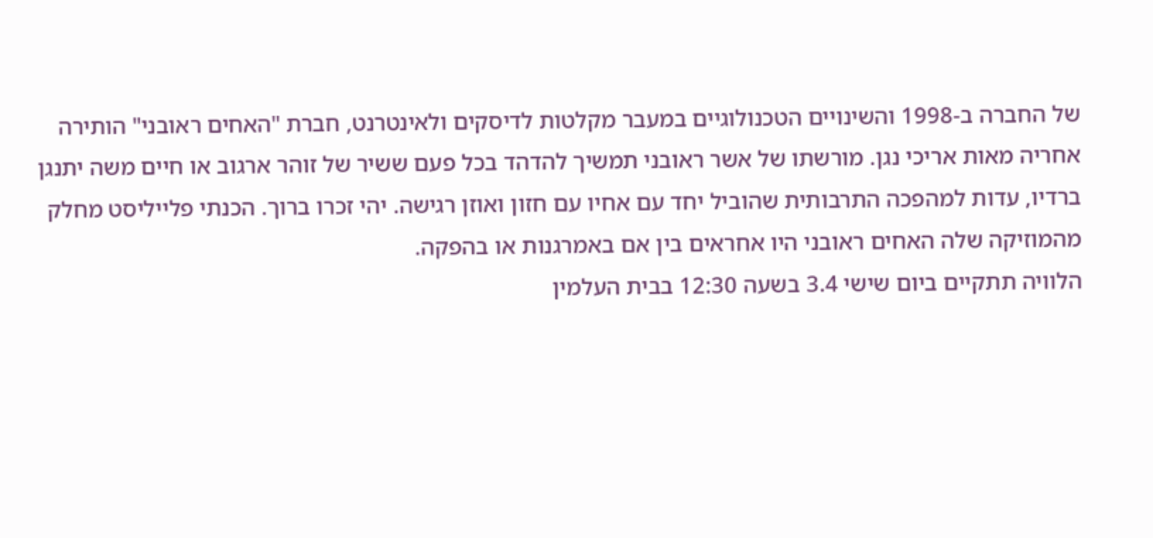של החברה ב-1998 והשינויים הטכנולוגיים במעבר מקלטות לדיסקים ולאינטרנט, חברת "האחים ראובני" הותירה אחריה מאות אריכי נגן. מורשתו של אשר ראובני תמשיך להדהד בכל פעם ששיר של זוהר ארגוב או חיים משה יתנגן ברדיו, עדות למהפכה התרבותית שהוביל יחד עם אחיו עם חזון ואוזן רגישה. יהי זכרו ברוך. הכנתי פלייליסט מחלק מהמוזיקה שלה האחים ראובני היו אחראים בין אם באמרגנות או בהפקה.
הלוויה תתקיים ביום שישי 3.4 בשעה 12:30 בבית העלמין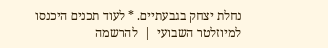נחלת יצחק בגבעתיים. * לעוד תכנים היכנסו למיוזלטר השבועי  |  להרשמה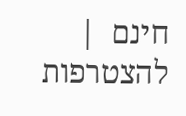חינם  |  להצטרפות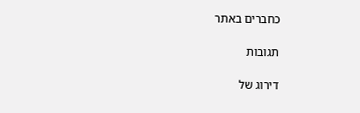כחברים באתר

תגובות

דירוג של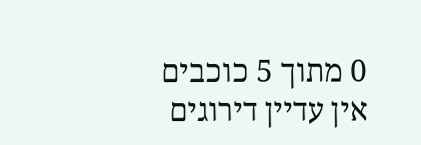0 מתוך 5 כוכבים
אין עדיין דירוגים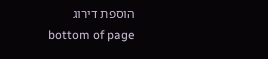הוספת דירוג
bottom of page